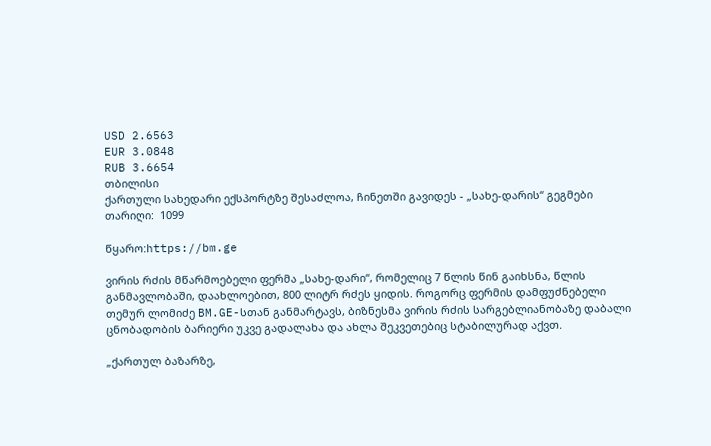USD 2.6563
EUR 3.0848
RUB 3.6654
თბილისი
ქართული სახედარი ექსპორტზე შესაძლოა, ჩინეთში გავიდეს - „სახე-დარის“ გეგმები
თარიღი:  1099

წყარო:https://bm.ge

ვირის რძის მწარმოებელი ფერმა „სახე-დარი“, რომელიც 7 წლის წინ გაიხსნა, წლის განმავლობაში, დაახლოებით, 800 ლიტრ რძეს ყიდის. როგორც ფერმის დამფუძნებელი თემურ ლომიძე BM.GE-სთან განმარტავს, ბიზნესმა ვირის რძის სარგებლიანობაზე დაბალი ცნობადობის ბარიერი უკვე გადალახა და ახლა შეკვეთებიც სტაბილურად აქვთ.

„ქართულ ბაზარზე,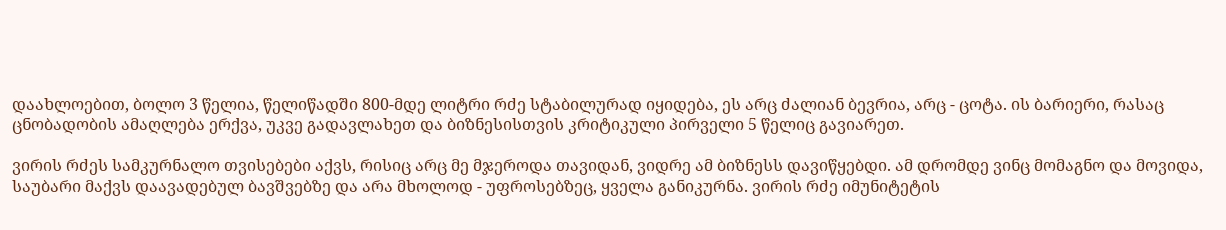დაახლოებით, ბოლო 3 წელია, წელიწადში 800-მდე ლიტრი რძე სტაბილურად იყიდება, ეს არც ძალიან ბევრია, არც - ცოტა. ის ბარიერი, რასაც ცნობადობის ამაღლება ერქვა, უკვე გადავლახეთ და ბიზნესისთვის კრიტიკული პირველი 5 წელიც გავიარეთ.

ვირის რძეს სამკურნალო თვისებები აქვს, რისიც არც მე მჯეროდა თავიდან, ვიდრე ამ ბიზნესს დავიწყებდი. ამ დრომდე ვინც მომაგნო და მოვიდა, საუბარი მაქვს დაავადებულ ბავშვებზე და არა მხოლოდ - უფროსებზეც, ყველა განიკურნა. ვირის რძე იმუნიტეტის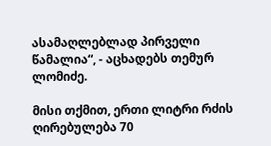ასამაღლებლად პირველი წამალია“, - აცხადებს თემურ ლომიძე.

მისი თქმით, ერთი ლიტრი რძის ღირებულება 70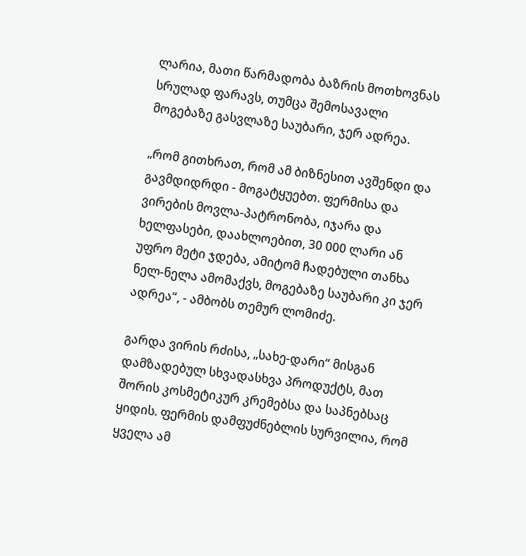ლარია, მათი წარმადობა ბაზრის მოთხოვნას სრულად ფარავს, თუმცა შემოსავალი მოგებაზე გასვლაზე საუბარი, ჯერ ადრეა.

„რომ გითხრათ, რომ ამ ბიზნესით ავშენდი და გავმდიდრდი - მოგატყუებთ. ფერმისა და ვირების მოვლა-პატრონობა, იჯარა და ხელფასები, დაახლოებით, 30 000 ლარი ან უფრო მეტი ჯდება, ამიტომ ჩადებული თანხა ნელ-ნელა ამომაქვს, მოგებაზე საუბარი კი ჯერ ადრეა“, - ამბობს თემურ ლომიძე.

გარდა ვირის რძისა, „სახე-დარი“ მისგან დამზადებულ სხვადასხვა პროდუქტს, მათ შორის კოსმეტიკურ კრემებსა და საპნებსაც ყიდის. ფერმის დამფუძნებლის სურვილია, რომ ყველა ამ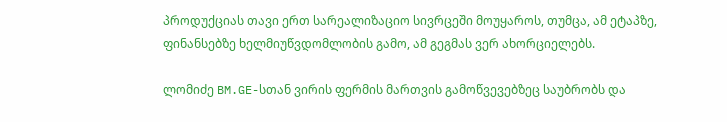პროდუქციას თავი ერთ სარეალიზაციო სივრცეში მოუყაროს, თუმცა, ამ ეტაპზე, ფინანსებზე ხელმიუწვდომლობის გამო, ამ გეგმას ვერ ახორციელებს.

ლომიძე BM.GE-სთან ვირის ფერმის მართვის გამოწვევებზეც საუბრობს და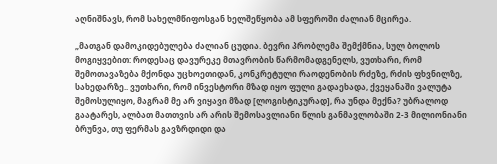აღნიშნავს, რომ სახელმწიფოსგან ხელშეწყობა ამ სფეროში ძალიან მცირეა.

„მათგან დამოკიდებულება ძალიან ცუდია. ბევრი პრობლემა შემქმნია, სულ ბოლოს მოგიყვებით: როდესაც დავურეკე მთავრობის წარმომადგენელს, ვუთხარი, რომ შემოთავაზება მქონდა უცხოეთიდან, კონკრეტული რაოდენობის რძეზე, რძის ფხვნილზე, სახედარზე.. ვუთხარი, რომ ინვესტორი მზად იყო ფული გადაეხადა, ქვეყანაში ვალუტა შემოსულიყო, მაგრამ მე არ ვიყავი მზად [ლოგისტიკურად], რა უნდა მექნა? უბრალოდ გაატარეს, ალბათ მათთვის არ არის შემოსავლიანი წლის განმავლობაში 2-3 მილიონიანი ბრუნვა, თუ ფერმას გავზრდიდი და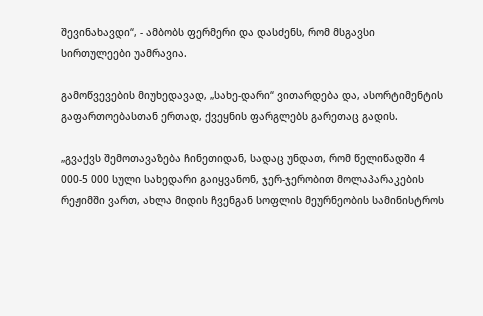შევინახავდი“, - ამბობს ფერმერი და დასძენს, რომ მსგავსი სირთულეები უამრავია.

გამოწვევების მიუხედავად, „სახე-დარი“ ვითარდება და, ასორტიმენტის გაფართოებასთან ერთად, ქვეყნის ფარგლებს გარეთაც გადის.

„გვაქვს შემოთავაზება ჩინეთიდან, სადაც უნდათ, რომ წელიწადში 4 000-5 000 სული სახედარი გაიყვანონ, ჯერ-ჯერობით მოლაპარაკების რეჟიმში ვართ, ახლა მიდის ჩვენგან სოფლის მეურნეობის სამინისტროს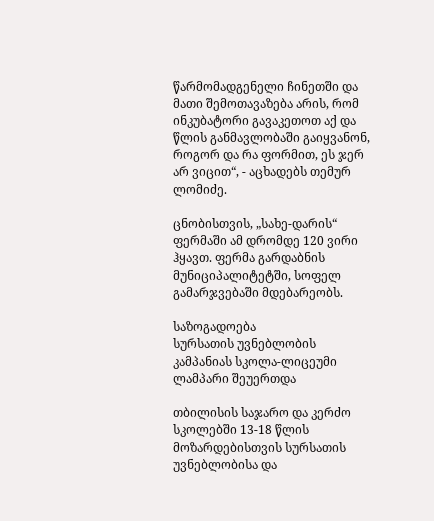წარმომადგენელი ჩინეთში და მათი შემოთავაზება არის, რომ ინკუბატორი გავაკეთოთ აქ და წლის განმავლობაში გაიყვანონ, როგორ და რა ფორმით, ეს ჯერ არ ვიცით“, - აცხადებს თემურ ლომიძე.

ცნობისთვის, „სახე-დარის“ ფერმაში ამ დრომდე 120 ვირი ჰყავთ. ფერმა გარდაბნის მუნიციპალიტეტში, სოფელ გამარჯვებაში მდებარეობს.

საზოგადოება
სურსათის უვნებლობის კამპანიას სკოლა-ლიცეუმი ლამპარი შეუერთდა

თბილისის საჯარო და კერძო სკოლებში 13-18 წლის მოზარდებისთვის სურსათის უვნებლობისა და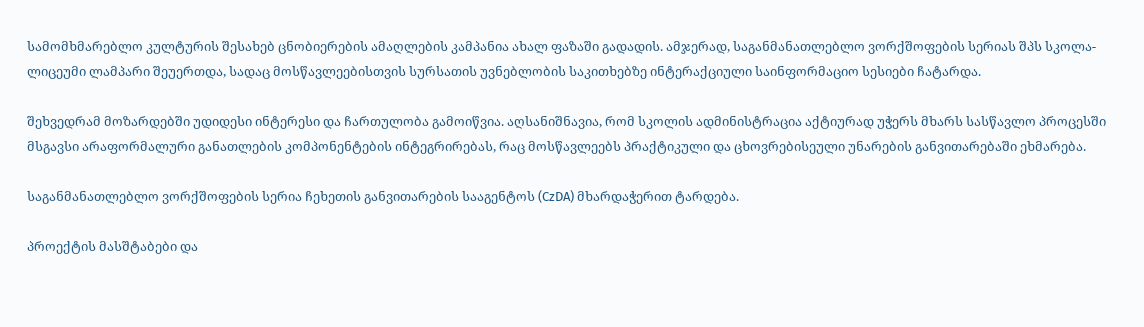სამომხმარებლო კულტურის შესახებ ცნობიერების ამაღლების კამპანია ახალ ფაზაში გადადის. ამჯერად, საგანმანათლებლო ვორქშოფების სერიას შპს სკოლა-ლიცეუმი ლამპარი შეუერთდა, სადაც მოსწავლეებისთვის სურსათის უვნებლობის საკითხებზე ინტერაქციული საინფორმაციო სესიები ჩატარდა.

შეხვედრამ მოზარდებში უდიდესი ინტერესი და ჩართულობა გამოიწვია. აღსანიშნავია, რომ სკოლის ადმინისტრაცია აქტიურად უჭერს მხარს სასწავლო პროცესში მსგავსი არაფორმალური განათლების კომპონენტების ინტეგრირებას, რაც მოსწავლეებს პრაქტიკული და ცხოვრებისეული უნარების განვითარებაში ეხმარება.

საგანმანათლებლო ვორქშოფების სერია ჩეხეთის განვითარების სააგენტოს (CzDA) მხარდაჭერით ტარდება.

პროექტის მასშტაბები და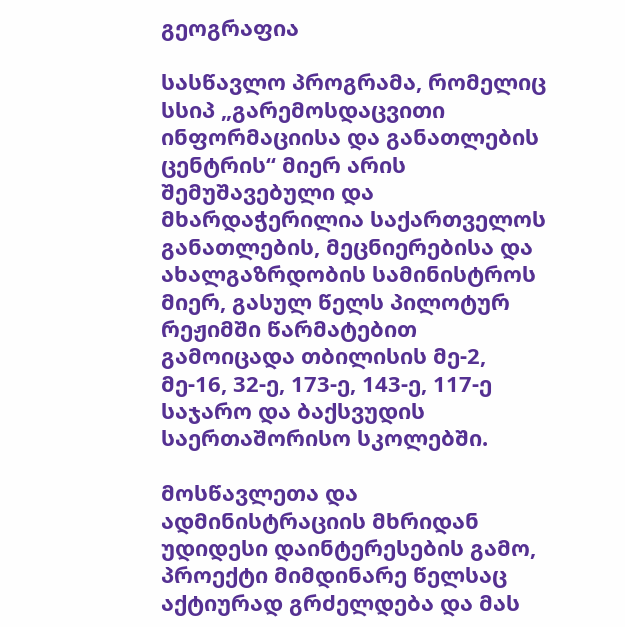გეოგრაფია

სასწავლო პროგრამა, რომელიც სსიპ „გარემოსდაცვითი ინფორმაციისა და განათლების ცენტრის“ მიერ არის შემუშავებული და მხარდაჭერილია საქართველოს განათლების, მეცნიერებისა და ახალგაზრდობის სამინისტროს მიერ, გასულ წელს პილოტურ რეჟიმში წარმატებით გამოიცადა თბილისის მე-2, მე-16, 32-ე, 173-ე, 143-ე, 117-ე საჯარო და ბაქსვუდის საერთაშორისო სკოლებში.

მოსწავლეთა და ადმინისტრაციის მხრიდან უდიდესი დაინტერესების გამო, პროექტი მიმდინარე წელსაც აქტიურად გრძელდება და მას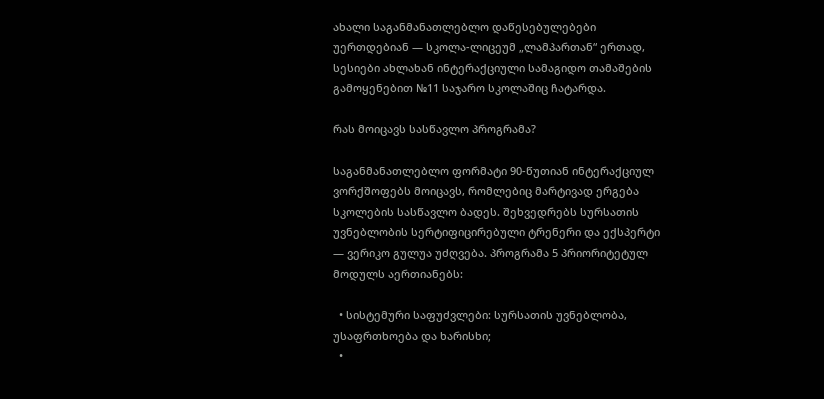ახალი საგანმანათლებლო დაწესებულებები უერთდებიან — სკოლა-ლიცეუმ „ლამპართან“ ერთად, სესიები ახლახან ინტერაქციული სამაგიდო თამაშების გამოყენებით №11 საჯარო სკოლაშიც ჩატარდა.

რას მოიცავს სასწავლო პროგრამა?

საგანმანათლებლო ფორმატი 90-წუთიან ინტერაქციულ ვორქშოფებს მოიცავს, რომლებიც მარტივად ერგება სკოლების სასწავლო ბადეს. შეხვედრებს სურსათის უვნებლობის სერტიფიცირებული ტრენერი და ექსპერტი — ვერიკო გულუა უძღვება. პროგრამა 5 პრიორიტეტულ მოდულს აერთიანებს:

  • სისტემური საფუძვლები: სურსათის უვნებლობა, უსაფრთხოება და ხარისხი;
  •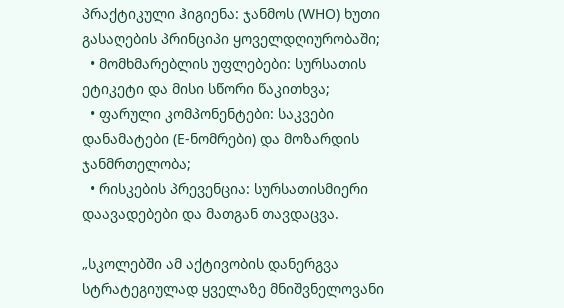პრაქტიკული ჰიგიენა: ჯანმოს (WHO) ხუთი გასაღების პრინციპი ყოველდღიურობაში;
  • მომხმარებლის უფლებები: სურსათის ეტიკეტი და მისი სწორი წაკითხვა;
  • ფარული კომპონენტები: საკვები დანამატები (E-ნომრები) და მოზარდის ჯანმრთელობა;
  • რისკების პრევენცია: სურსათისმიერი დაავადებები და მათგან თავდაცვა.

„სკოლებში ამ აქტივობის დანერგვა სტრატეგიულად ყველაზე მნიშვნელოვანი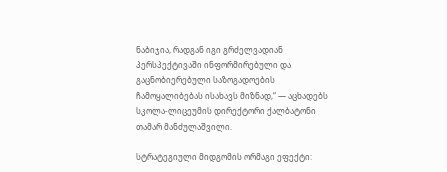ნაბიჯია, რადგან იგი გრძელვადიან პერსპექტივაში ინფორმირებული და გაცნობიერებული საზოგადოების ჩამოყალიბებას ისახავს მიზნად,“ — აცხადებს სკოლა-ლიცეუმის დირექტორი ქალბატონი თამარ მანძულაშვილი.

სტრატეგიული მიდგომის ორმაგი ეფექტი: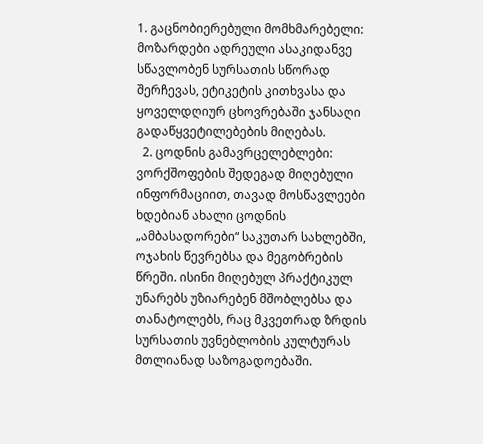1. გაცნობიერებული მომხმარებელი: მოზარდები ადრეული ასაკიდანვე სწავლობენ სურსათის სწორად შერჩევას, ეტიკეტის კითხვასა და ყოველდღიურ ცხოვრებაში ჯანსაღი გადაწყვეტილებების მიღებას.
  2. ცოდნის გამავრცელებლები: ვორქშოფების შედეგად მიღებული ინფორმაციით, თავად მოსწავლეები ხდებიან ახალი ცოდნის „ამბასადორები“ საკუთარ სახლებში, ოჯახის წევრებსა და მეგობრების წრეში. ისინი მიღებულ პრაქტიკულ უნარებს უზიარებენ მშობლებსა და თანატოლებს, რაც მკვეთრად ზრდის სურსათის უვნებლობის კულტურას მთლიანად საზოგადოებაში.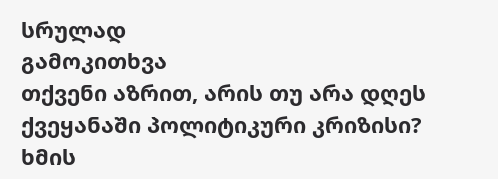სრულად
გამოკითხვა
თქვენი აზრით, არის თუ არა დღეს ქვეყანაში პოლიტიკური კრიზისი?
ხმის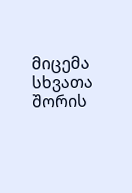მიცემა
სხვათა შორის